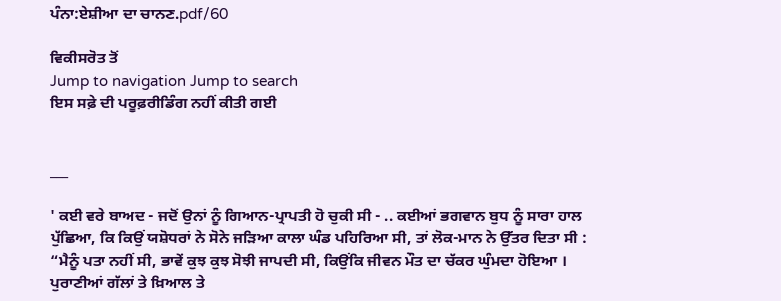ਪੰਨਾ:ਏਸ਼ੀਆ ਦਾ ਚਾਨਣ.pdf/60

ਵਿਕੀਸਰੋਤ ਤੋਂ
Jump to navigation Jump to search
ਇਸ ਸਫ਼ੇ ਦੀ ਪਰੂਫ਼ਰੀਡਿੰਗ ਨਹੀਂ ਕੀਤੀ ਗਈ


___

' ਕਈ ਵਰੇ ਬਾਅਦ - ਜਦੋਂ ਉਨਾਂ ਨੂੰ ਗਿਆਨ-ਪ੍ਰਾਪਤੀ ਹੋ ਚੁਕੀ ਸੀ - .. ਕਈਆਂ ਭਗਵਾਨ ਬੁਧ ਨੂੰ ਸਾਰਾ ਹਾਲ ਪੁੱਛਿਆ, ਕਿ ਕਿਉਂ ਯਸ਼ੋਧਰਾਂ ਨੇ ਸੋਨੇ ਜੜਿਆ ਕਾਲਾ ਘੰਡ ਪਹਿਰਿਆ ਸੀ, ਤਾਂ ਲੋਕ-ਮਾਨ ਨੇ ਉੱਤਰ ਦਿਤਾ ਸੀ : “ਮੈਨੂੰ ਪਤਾ ਨਹੀਂ ਸੀ, ਭਾਵੇਂ ਕੁਝ ਕੁਝ ਸੋਝੀ ਜਾਪਦੀ ਸੀ, ਕਿਉਂਕਿ ਜੀਵਨ ਮੌਤ ਦਾ ਚੱਕਰ ਘੁੰਮਦਾ ਹੋਇਆ । ਪੁਰਾਣੀਆਂ ਗੱਲਾਂ ਤੇ ਖ਼ਿਆਲ ਤੇ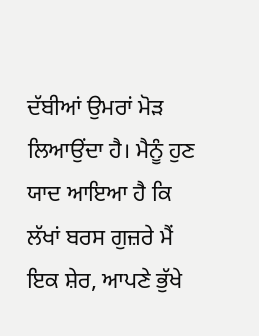ਦੱਬੀਆਂ ਉਮਰਾਂ ਮੋੜ ਲਿਆਉਂਦਾ ਹੈ। ਮੈਨੂੰ ਹੁਣ ਯਾਦ ਆਇਆ ਹੈ ਕਿ ਲੱਖਾਂ ਬਰਸ ਗੁਜ਼ਰੇ ਮੈਂ ਇਕ ਸ਼ੇਰ, ਆਪਣੇ ਭੁੱਖੇ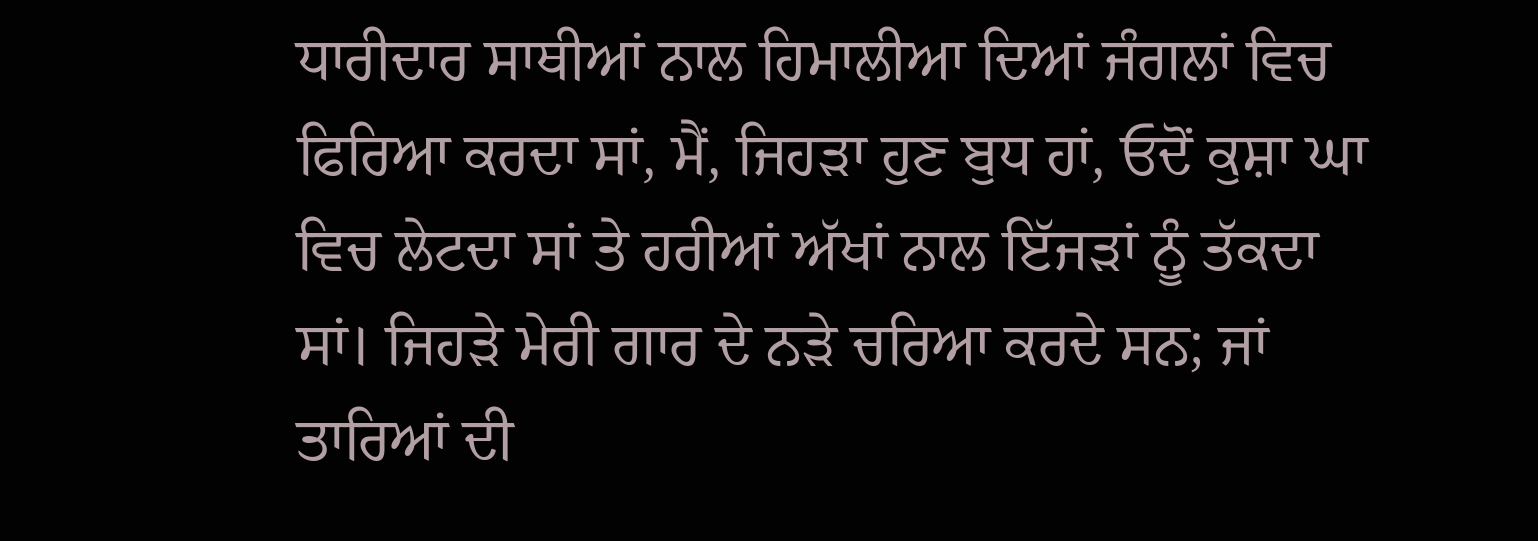ਧਾਰੀਦਾਰ ਸਾਥੀਆਂ ਨਾਲ ਹਿਮਾਲੀਆ ਦਿਆਂ ਜੰਗਲਾਂ ਵਿਚ ਫਿਰਿਆ ਕਰਦਾ ਸਾਂ, ਮੈਂ, ਜਿਹੜਾ ਹੁਣ ਬੁਧ ਹਾਂ, ਓਦੋਂ ਕੁਸ਼ਾ ਘਾ ਵਿਚ ਲੇਟਦਾ ਸਾਂ ਤੇ ਹਰੀਆਂ ਅੱਖਾਂ ਨਾਲ ਇੱਜੜਾਂ ਨੂੰ ਤੱਕਦਾ ਸਾਂ। ਜਿਹੜੇ ਮੇਰੀ ਗਾਰ ਦੇ ਨੜੇ ਚਰਿਆ ਕਰਦੇ ਸਨ; ਜਾਂ ਤਾਰਿਆਂ ਦੀ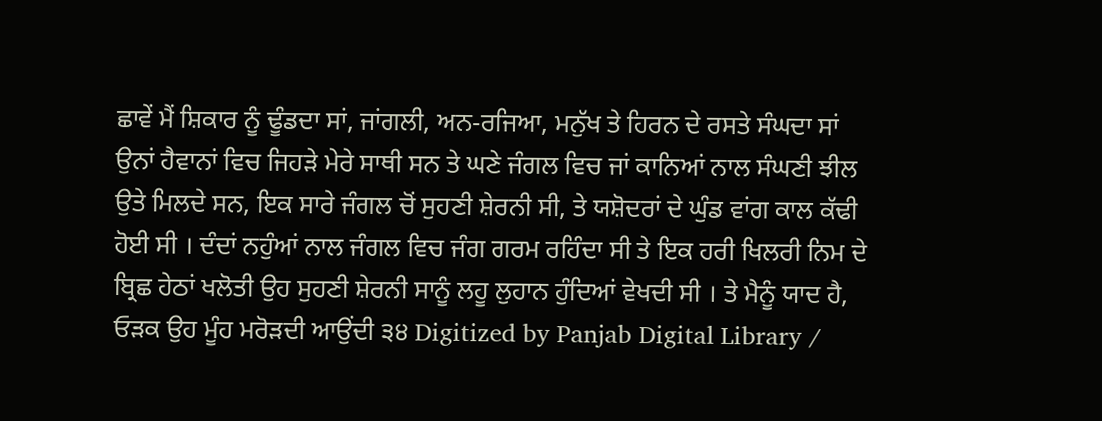ਛਾਵੇਂ ਮੈਂ ਸ਼ਿਕਾਰ ਨੂੰ ਢੂੰਡਦਾ ਸਾਂ, ਜਾਂਗਲੀ, ਅਨ-ਰਜਿਆ, ਮਨੁੱਖ ਤੇ ਹਿਰਨ ਦੇ ਰਸਤੇ ਸੰਘਦਾ ਸਾਂ ਉਨਾਂ ਹੈਵਾਨਾਂ ਵਿਚ ਜਿਹੜੇ ਮੇਰੇ ਸਾਥੀ ਸਨ ਤੇ ਘਣੇ ਜੰਗਲ ਵਿਚ ਜਾਂ ਕਾਨਿਆਂ ਨਾਲ ਸੰਘਣੀ ਝੀਲ ਉਤੇ ਮਿਲਦੇ ਸਨ, ਇਕ ਸਾਰੇ ਜੰਗਲ ਚੋਂ ਸੁਹਣੀ ਸ਼ੇਰਨੀ ਸੀ, ਤੇ ਯਸ਼ੋਦਰਾਂ ਦੇ ਘੁੰਡ ਵਾਂਗ ਕਾਲ ਕੱਢੀ ਹੋਈ ਸੀ । ਦੰਦਾਂ ਨਹੁੰਆਂ ਨਾਲ ਜੰਗਲ ਵਿਚ ਜੰਗ ਗਰਮ ਰਹਿੰਦਾ ਸੀ ਤੇ ਇਕ ਹਰੀ ਖਿਲਰੀ ਨਿਮ ਦੇ ਬ੍ਰਿਛ ਹੇਠਾਂ ਖਲੋਤੀ ਉਹ ਸੁਹਣੀ ਸ਼ੇਰਨੀ ਸਾਨੂੰ ਲਹੂ ਲੁਹਾਨ ਹੁੰਦਿਆਂ ਵੇਖਦੀ ਸੀ । ਤੇ ਮੈਨੂੰ ਯਾਦ ਹੈ, ਓੜਕ ਉਹ ਮੂੰਹ ਮਰੋੜਦੀ ਆਉਂਦੀ ੩੪ Digitized by Panjab Digital Library /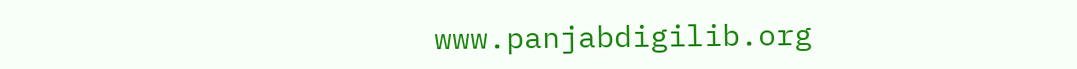www.panjabdigilib.org